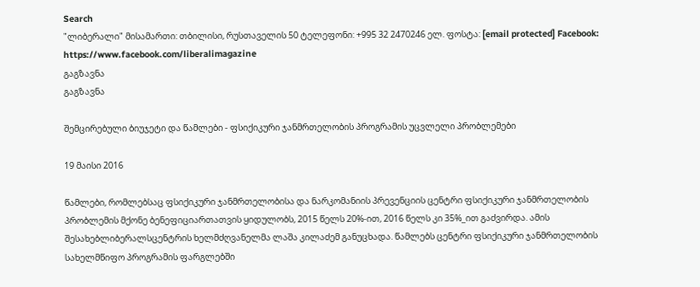Search
"ლიბერალი" მისამართი: თბილისი, რუსთაველის 50 ტელეფონი: +995 32 2470246 ელ. ფოსტა: [email protected] Facebook: https://www.facebook.com/liberalimagazine
გაგზავნა
გაგზავნა

შემცირებული ბიუჯეტი და წამლები - ფსიქიკური ჯანმრთელობის პროგრამის უცვლელი პრობლემები

19 მაისი 2016

წამლები, რომლებსაც ფსიქიკური ჯანმრთელობისა და ნარკომანიის პრევენციის ცენტრი ფსიქიკური ჯანმრთელობის პრობლემის მქონე ბენეფიციართათვის ყიდულობს, 2015 წელს 20%-ით, 2016 წელს კი 35%_ით გაძვირდა. ამის შესახებლიბერალსცენტრის ხელმძღვანელმა ლაშა კილაძემ განუცხადა. წამლებს ცენტრი ფსიქიკური ჯანმრთელობის სახელმწიფო პროგრამის ფარგლებში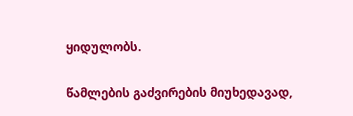ყიდულობს.

წამლების გაძვირების მიუხედავად,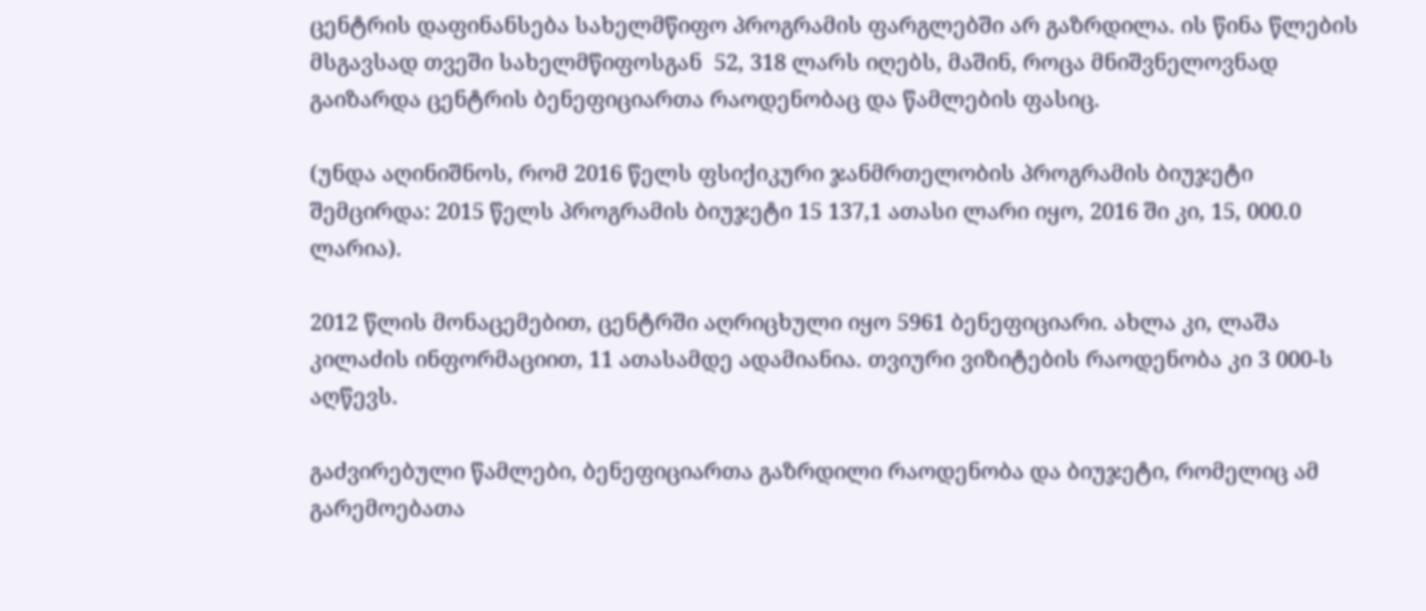ცენტრის დაფინანსება სახელმწიფო პროგრამის ფარგლებში არ გაზრდილა. ის წინა წლების მსგავსად თვეში სახელმწიფოსგან  52, 318 ლარს იღებს, მაშინ, როცა მნიშვნელოვნად გაიზარდა ცენტრის ბენეფიციართა რაოდენობაც და წამლების ფასიც.

(უნდა აღინიშნოს, რომ 2016 წელს ფსიქიკური ჯანმრთელობის პროგრამის ბიუჯეტი შემცირდა: 2015 წელს პროგრამის ბიუჯეტი 15 137,1 ათასი ლარი იყო, 2016 ში კი, 15, 000.0 ლარია).

2012 წლის მონაცემებით, ცენტრში აღრიცხული იყო 5961 ბენეფიციარი. ახლა კი, ლაშა კილაძის ინფორმაციით, 11 ათასამდე ადამიანია. თვიური ვიზიტების რაოდენობა კი 3 000-ს აღწევს.

გაძვირებული წამლები, ბენეფიციართა გაზრდილი რაოდენობა და ბიუჯეტი, რომელიც ამ გარემოებათა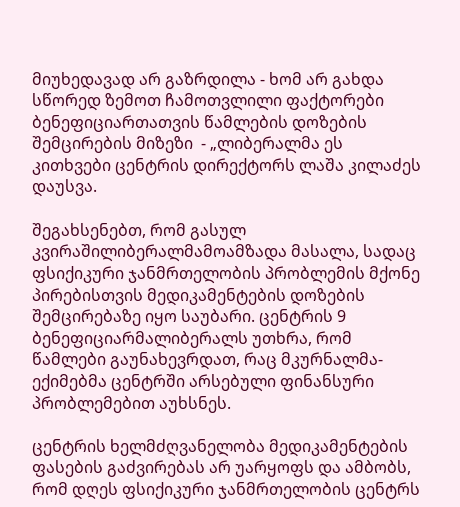მიუხედავად არ გაზრდილა - ხომ არ გახდა სწორედ ზემოთ ჩამოთვლილი ფაქტორები ბენეფიციართათვის წამლების დოზების შემცირების მიზეზი  - „ლიბერალმა ეს კითხვები ცენტრის დირექტორს ლაშა კილაძეს დაუსვა.

შეგახსენებთ, რომ გასულ კვირაშილიბერალმამოამზადა მასალა, სადაც ფსიქიკური ჯანმრთელობის პრობლემის მქონე პირებისთვის მედიკამენტების დოზების შემცირებაზე იყო საუბარი. ცენტრის 9 ბენეფიციარმალიბერალს უთხრა, რომ წამლები გაუნახევრდათ, რაც მკურნალმა-ექიმებმა ცენტრში არსებული ფინანსური პრობლემებით აუხსნეს.

ცენტრის ხელმძღვანელობა მედიკამენტების ფასების გაძვირებას არ უარყოფს და ამბობს, რომ დღეს ფსიქიკური ჯანმრთელობის ცენტრს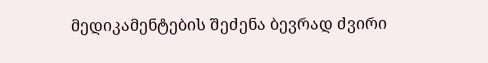მედიკამენტების შეძენა ბევრად ძვირი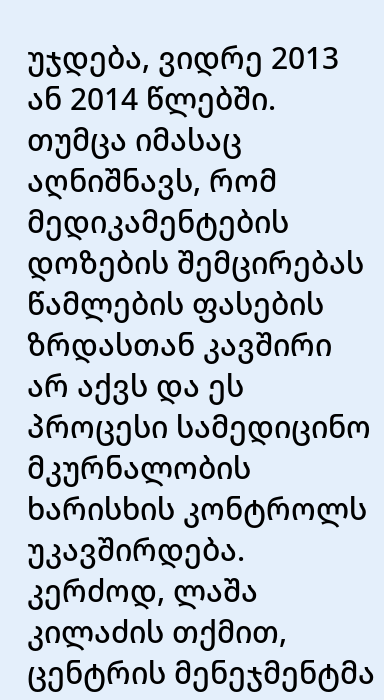უჯდება, ვიდრე 2013 ან 2014 წლებში. თუმცა იმასაც აღნიშნავს, რომ მედიკამენტების დოზების შემცირებას წამლების ფასების ზრდასთან კავშირი არ აქვს და ეს პროცესი სამედიცინო მკურნალობის ხარისხის კონტროლს უკავშირდება. კერძოდ, ლაშა კილაძის თქმით, ცენტრის მენეჯმენტმა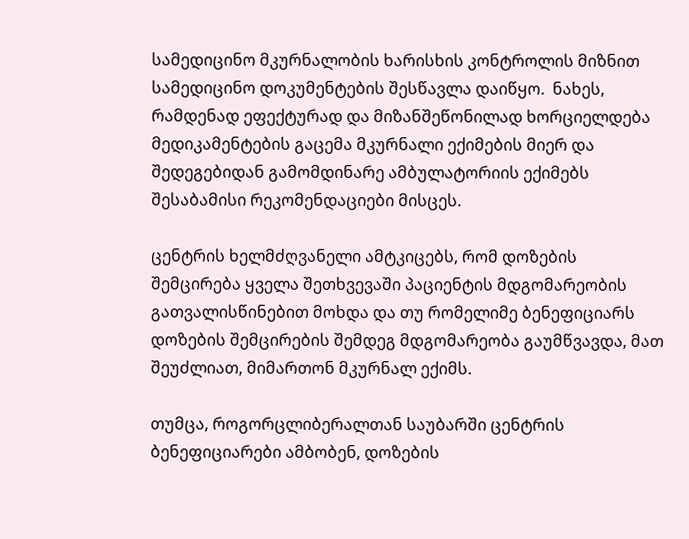სამედიცინო მკურნალობის ხარისხის კონტროლის მიზნით სამედიცინო დოკუმენტების შესწავლა დაიწყო.  ნახეს, რამდენად ეფექტურად და მიზანშეწონილად ხორციელდება მედიკამენტების გაცემა მკურნალი ექიმების მიერ და შედეგებიდან გამომდინარე ამბულატორიის ექიმებს შესაბამისი რეკომენდაციები მისცეს.

ცენტრის ხელმძღვანელი ამტკიცებს, რომ დოზების შემცირება ყველა შეთხვევაში პაციენტის მდგომარეობის გათვალისწინებით მოხდა და თუ რომელიმე ბენეფიციარს დოზების შემცირების შემდეგ მდგომარეობა გაუმწვავდა, მათ შეუძლიათ, მიმართონ მკურნალ ექიმს.

თუმცა, როგორცლიბერალთან საუბარში ცენტრის ბენეფიციარები ამბობენ, დოზების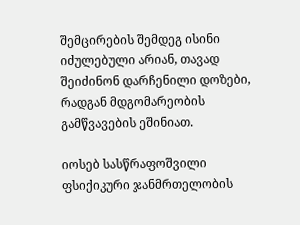შემცირების შემდეგ ისინი იძულებული არიან, თავად შეიძინონ დარჩენილი დოზები, რადგან მდგომარეობის გამწვავების ეშინიათ.

იოსებ სასწრაფოშვილი ფსიქიკური ჯანმრთელობის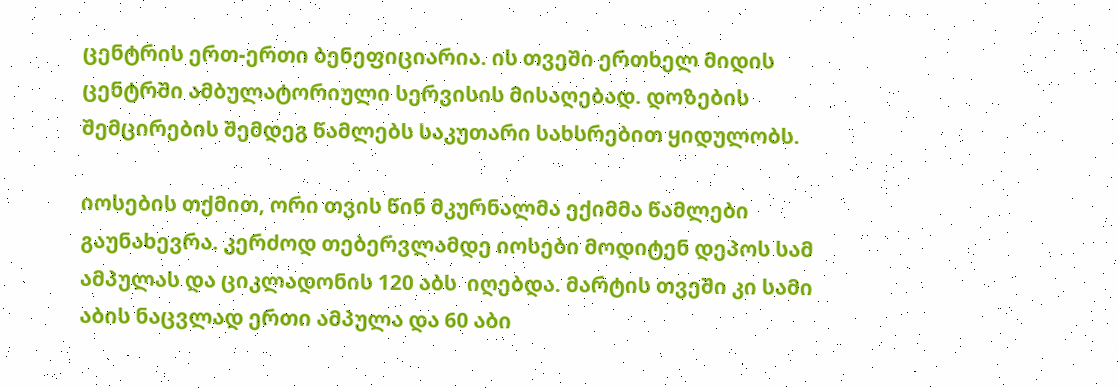ცენტრის ერთ-ერთი ბენეფიციარია. ის თვეში ერთხელ მიდის ცენტრში ამბულატორიული სერვისის მისაღებად. დოზების შემცირების შემდეგ წამლებს საკუთარი სახსრებით ყიდულობს.

იოსების თქმით, ორი თვის წინ მკურნალმა ექიმმა წამლები გაუნახევრა. კერძოდ თებერვლამდე იოსები მოდიტენ დეპოს სამ ამპულას და ციკლადონის 120 აბს  იღებდა. მარტის თვეში კი სამი აბის ნაცვლად ერთი ამპულა და 60 აბი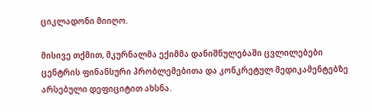ციკლადონი მიიღო.

მისივე თქმით, მკურნალმა ექიმმა დანიშნულებაში ცვლილებები ცენტრის ფინანსური პრობლემებითა და კონკრეტულ მედიკამენტებზე არსებული დეფიციტით ახსნა.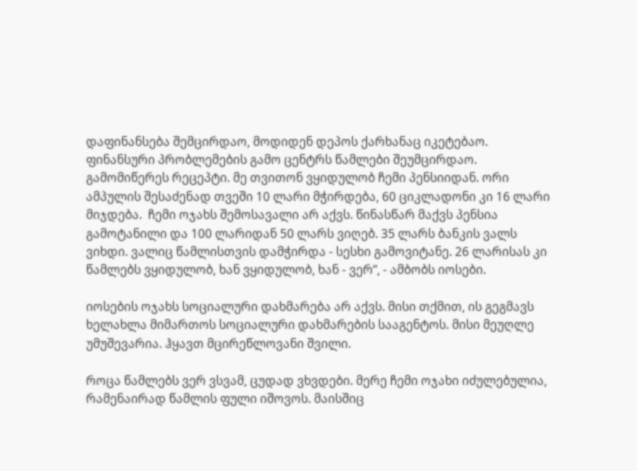დაფინანსება შემცირდაო, მოდიდენ დეპოს ქარხანაც იკეტებაო. ფინანსური პრობლემების გამო ცენტრს წამლები შეუმცირდაო. გამომიწერეს რეცეპტი. მე თვითონ ვყიდულობ ჩემი პენსიიდან. ორი ამპულის შესაძენად თვეში 10 ლარი მჭირდება, 60 ციკლადონი კი 16 ლარი მიჯდება.  ჩემი ოჯახს შემოსავალი არ აქვს. წინასწარ მაქვს პენსია გამოტანილი და 100 ლარიდან 50 ლარს ვიღებ. 35 ლარს ბანკის ვალს ვიხდი. ვალიც წამლისთვის დამჭირდა - სესხი გამოვიტანე. 26 ლარისას კი წამლებს ვყიდულობ, ხან ვყიდულობ, ხან - ვერ”, - ამბობს იოსები.

იოსების ოჯახს სოციალური დახმარება არ აქვს. მისი თქმით, ის გეგმავს ხელახლა მიმართოს სოციალური დახმარების სააგენტოს. მისი მეუღლე უმუშევარია. ჰყავთ მცირეწლოვანი შვილი.

როცა წამლებს ვერ ვსვამ, ცუდად ვხვდები. მერე ჩემი ოჯახი იძულებულია, რამენაირად წამლის ფული იშოვოს. მაისშიც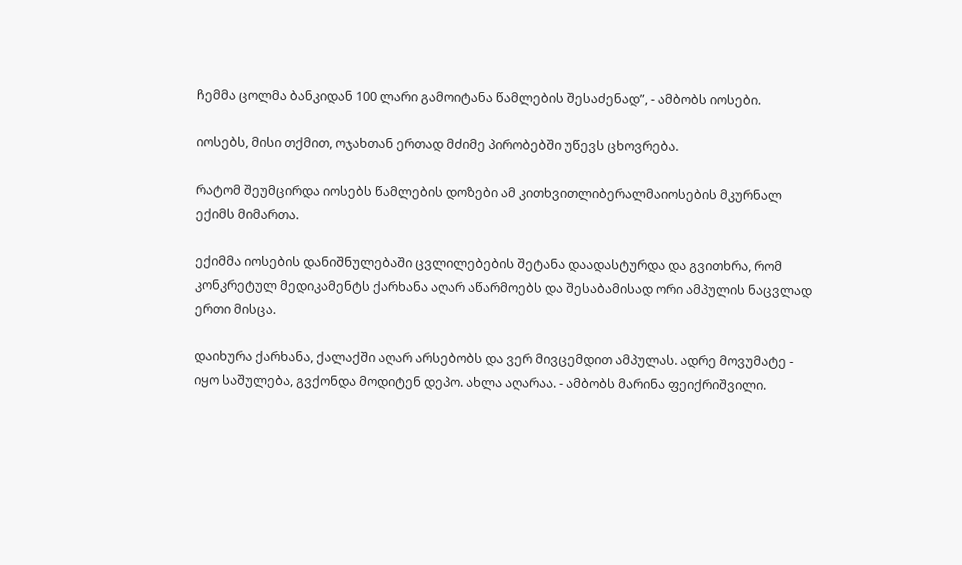ჩემმა ცოლმა ბანკიდან 100 ლარი გამოიტანა წამლების შესაძენად”, - ამბობს იოსები.

იოსებს, მისი თქმით, ოჯახთან ერთად მძიმე პირობებში უწევს ცხოვრება.

რატომ შეუმცირდა იოსებს წამლების დოზები ამ კითხვითლიბერალმაიოსების მკურნალ ექიმს მიმართა.

ექიმმა იოსების დანიშნულებაში ცვლილებების შეტანა დაადასტურდა და გვითხრა, რომ კონკრეტულ მედიკამენტს ქარხანა აღარ აწარმოებს და შესაბამისად ორი ამპულის ნაცვლად ერთი მისცა.

დაიხურა ქარხანა, ქალაქში აღარ არსებობს და ვერ მივცემდით ამპულას. ადრე მოვუმატე - იყო საშულება, გვქონდა მოდიტენ დეპო. ახლა აღარაა. - ამბობს მარინა ფეიქრიშვილი.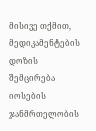მისივე თქმით, მედიკამენტების დოზის შემცირება იოსების ჯანმრთელობის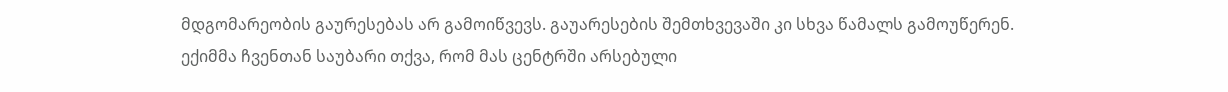მდგომარეობის გაურესებას არ გამოიწვევს. გაუარესების შემთხვევაში კი სხვა წამალს გამოუწერენ. ექიმმა ჩვენთან საუბარი თქვა, რომ მას ცენტრში არსებული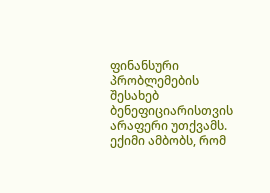ფინანსური პრობლემების შესახებ ბენეფიციარისთვის არაფერი უთქვამს. ექიმი ამბობს, რომ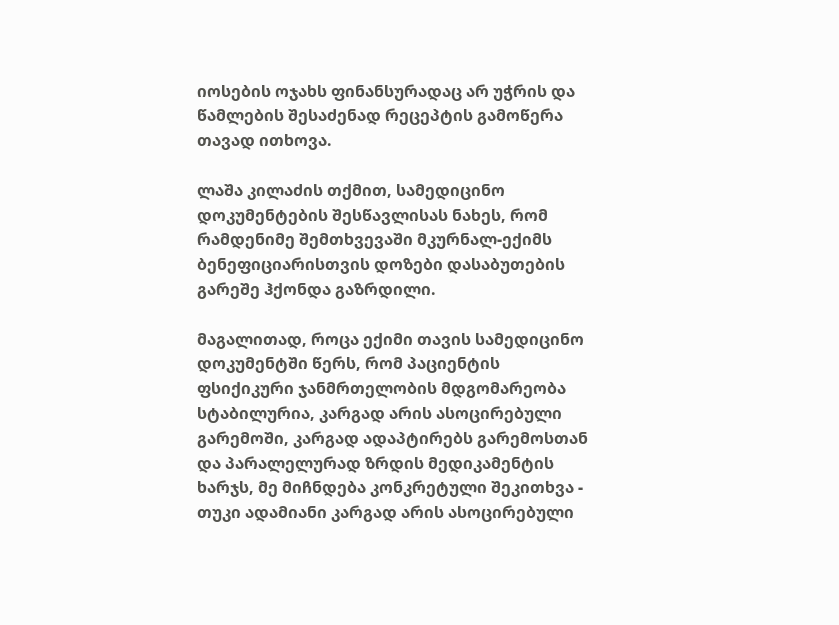იოსების ოჯახს ფინანსურადაც არ უჭრის და წამლების შესაძენად რეცეპტის გამოწერა თავად ითხოვა.

ლაშა კილაძის თქმით, სამედიცინო დოკუმენტების შესწავლისას ნახეს, რომ რამდენიმე შემთხვევაში მკურნალ-ექიმს ბენეფიციარისთვის დოზები დასაბუთების გარეშე ჰქონდა გაზრდილი.

მაგალითად, როცა ექიმი თავის სამედიცინო დოკუმენტში წერს, რომ პაციენტის ფსიქიკური ჯანმრთელობის მდგომარეობა სტაბილურია, კარგად არის ასოცირებული გარემოში, კარგად ადაპტირებს გარემოსთან და პარალელურად ზრდის მედიკამენტის ხარჯს, მე მიჩნდება კონკრეტული შეკითხვა - თუკი ადამიანი კარგად არის ასოცირებული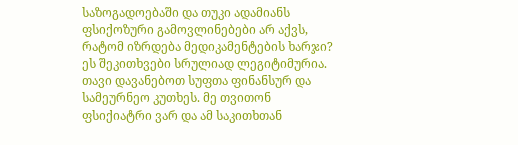საზოგადოებაში და თუკი ადამიანს ფსიქოზური გამოვლინებები არ აქვს, რატომ იზრდება მედიკამენტების ხარჯი? ეს შეკითხვები სრულიად ლეგიტიმურია. თავი დავანებოთ სუფთა ფინანსურ და  სამეურნეო კუთხეს. მე თვითონ ფსიქიატრი ვარ და ამ საკითხთან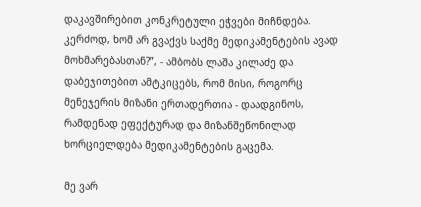დაკავშირებით კონკრეტული ეჭვები მიჩნდება. კერძოდ, ხომ არ გვაქვს საქმე მედიკამენტების ავად მოხმარებასთან?”, - ამბობს ლაშა კილაძე და დაბეჯითებით ამტკიცებს, რომ მისი, როგორც მენეჯერის მიზანი ერთადერთია - დაადგინოს, რამდენად ეფექტურად და მიზანშეწონილად ხორციელდება მედიკამენტების გაცემა.

მე ვარ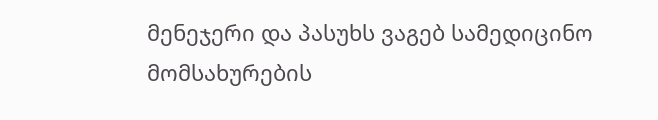მენეჯერი და პასუხს ვაგებ სამედიცინო მომსახურების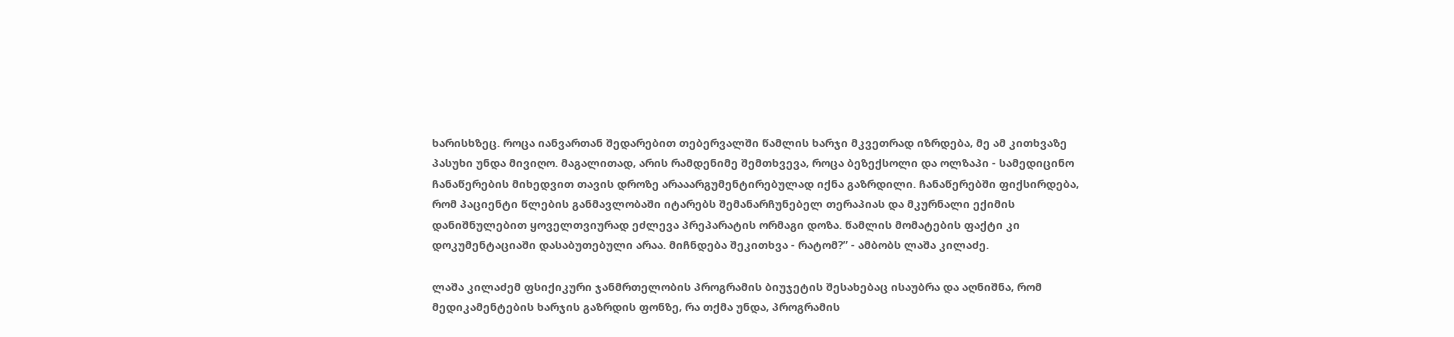ხარისხზეც. როცა იანვართან შედარებით თებერვალში წამლის ხარჯი მკვეთრად იზრდება, მე ამ კითხვაზე პასუხი უნდა მივიღო. მაგალითად, არის რამდენიმე შემთხვევა, როცა ბეზექსოლი და ოლზაპი - სამედიცინო ჩანაწერების მიხედვით თავის დროზე არააარგუმენტირებულად იქნა გაზრდილი. ჩანაწერებში ფიქსირდება, რომ პაციენტი წლების განმავლობაში იტარებს შემანარჩუნებელ თერაპიას და მკურნალი ექიმის დანიშნულებით ყოველთვიურად ეძლევა პრეპარატის ორმაგი დოზა. წამლის მომატების ფაქტი კი დოკუმენტაციაში დასაბუთებული არაა. მიჩნდება შეკითხვა - რატომ?” - ამბობს ლაშა კილაძე.

ლაშა კილაძემ ფსიქიკური ჯანმრთელობის პროგრამის ბიუჯეტის შესახებაც ისაუბრა და აღნიშნა, რომ მედიკამენტების ხარჯის გაზრდის ფონზე, რა თქმა უნდა, პროგრამის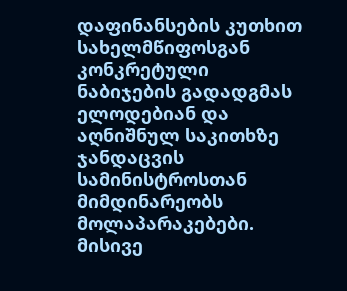დაფინანსების კუთხით სახელმწიფოსგან კონკრეტული ნაბიჯების გადადგმას ელოდებიან და აღნიშნულ საკითხზე ჯანდაცვის სამინისტროსთან მიმდინარეობს მოლაპარაკებები. მისივე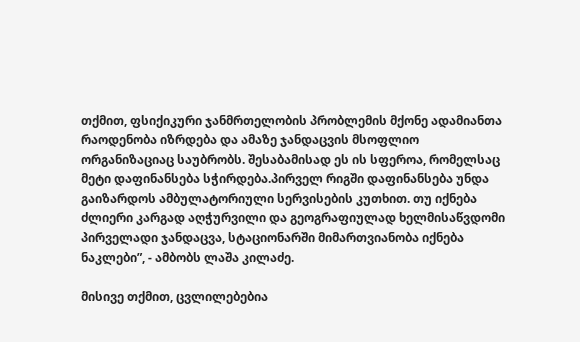თქმით, ფსიქიკური ჯანმრთელობის პრობლემის მქონე ადამიანთა რაოდენობა იზრდება და ამაზე ჯანდაცვის მსოფლიო ორგანიზაციაც საუბრობს. შესაბამისად ეს ის სფეროა, რომელსაც მეტი დაფინანსება სჭირდება.პირველ რიგში დაფინანსება უნდა გაიზარდოს ამბულატორიული სერვისების კუთხით. თუ იქნება ძლიერი კარგად აღჭურვილი და გეოგრაფიულად ხელმისაწვდომი პირველადი ჯანდაცვა, სტაციონარში მიმართვიანობა იქნება ნაკლები”, - ამბობს ლაშა კილაძე.

მისივე თქმით, ცვლილებებია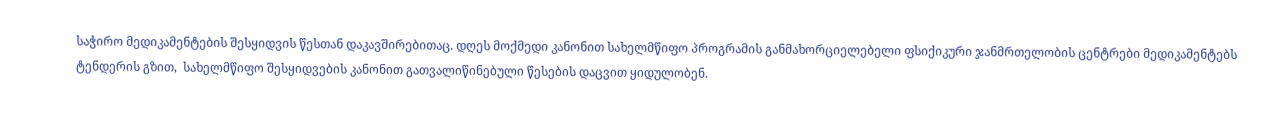საჭირო მედიკამენტების შესყიდვის წესთან დაკავშირებითაც. დღეს მოქმედი კანონით სახელმწიფო პროგრამის განმახორციელებელი ფსიქიკური ჯანმრთელობის ცენტრები მედიკამენტებს ტენდერის გზით,  სახელმწიფო შესყიდვების კანონით გათვალიწინებული წესების დაცვით ყიდულობენ.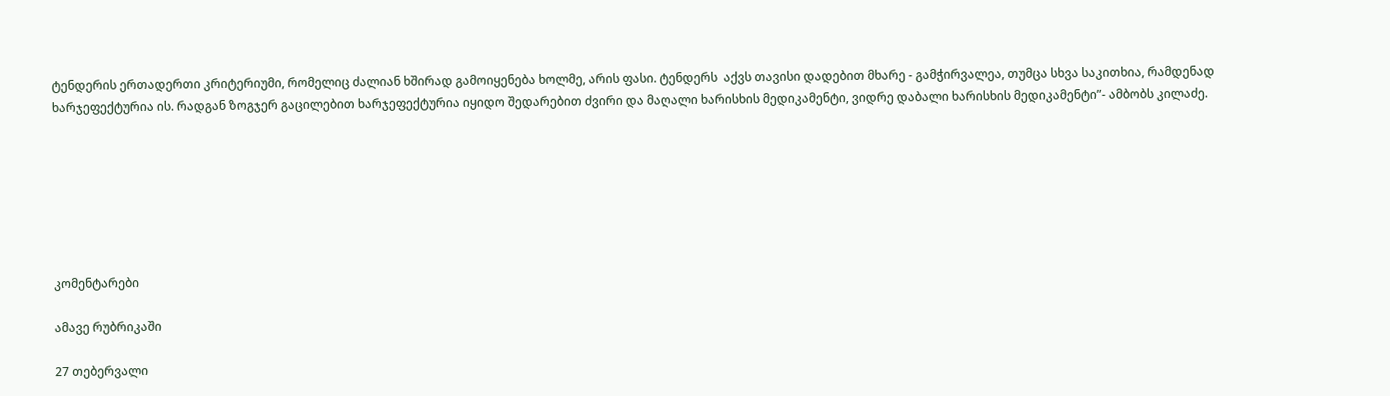ტენდერის ერთადერთი კრიტერიუმი, რომელიც ძალიან ხშირად გამოიყენება ხოლმე, არის ფასი. ტენდერს  აქვს თავისი დადებით მხარე - გამჭირვალეა, თუმცა სხვა საკითხია, რამდენად ხარჯეფექტურია ის. რადგან ზოგჯერ გაცილებით ხარჯეფექტურია იყიდო შედარებით ძვირი და მაღალი ხარისხის მედიკამენტი, ვიდრე დაბალი ხარისხის მედიკამენტი”- ამბობს კილაძე.







კომენტარები

ამავე რუბრიკაში

27 თებერვალი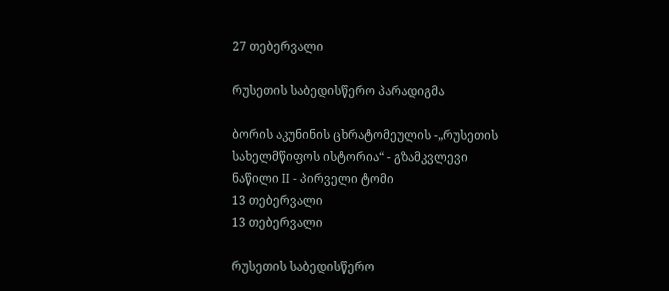27 თებერვალი

რუსეთის საბედისწერო პარადიგმა

ბორის აკუნინის ცხრატომეულის -„რუსეთის სახელმწიფოს ისტორია“ - გზამკვლევი ნაწილი II - პირველი ტომი
13 თებერვალი
13 თებერვალი

რუსეთის საბედისწერო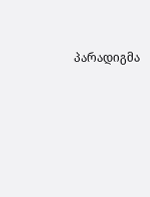პარადიგმა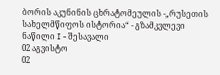ბორის აკუნინის ცხრატომეულის -„რუსეთის სახელმწიფოს ისტორია“ - გზამკვლევი ნაწილი I - შესავალი
02 აგვისტო
02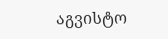აგვისტო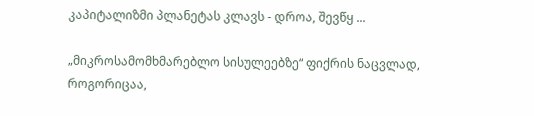კაპიტალიზმი პლანეტას კლავს - დროა, შევწყ ...

„მიკროსამომხმარებლო სისულეებზე“ ფიქრის ნაცვლად, როგორიცაა,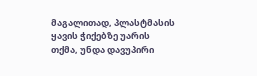მაგალითად, პლასტმასის ყავის ჭიქებზე უარის თქმა, უნდა დავუპირი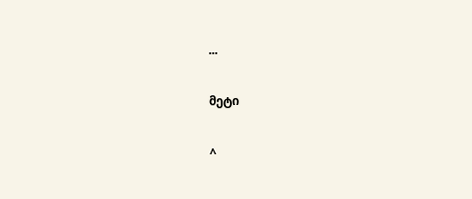...

მეტი

^